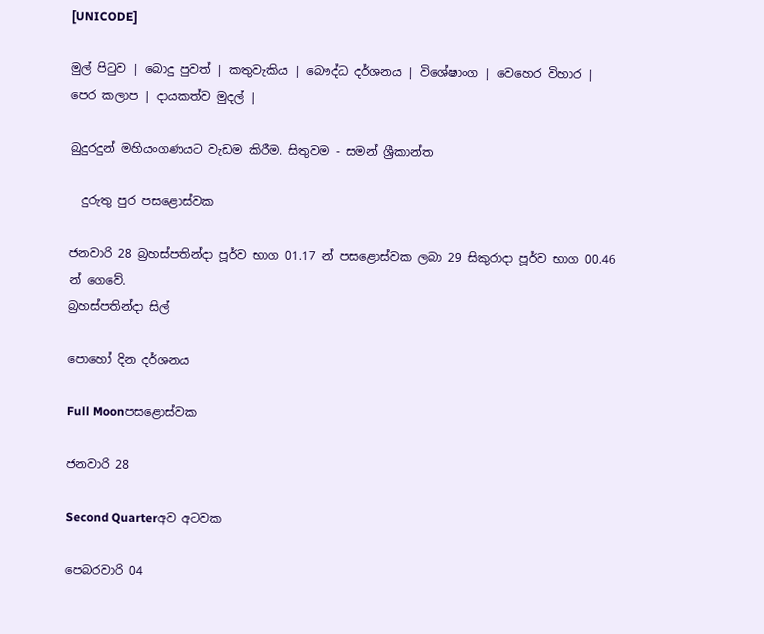[UNICODE]

මුල් පිටුව | බොදු පුවත් | කතුවැකිය | බෞද්ධ දර්ශනය | විශේෂාංග | වෙහෙර විහාර | පෙර කලාප | දායකත්ව මුදල් |

බුදුරදුන් මහියංගණයට වැඩම කිරීම. සිතුවම - සමන් ශ්‍රීකාන්ත

  දුරුතු පුර පසළොස්වක

ජනවාරි 28 බ්‍රහස්පතින්දා පූර්ව භාග 01.17 න් පසළොස්වක ලබා 29 සිකුරාදා පූර්ව භාග 00.46 න් ගෙවේ.
බ්‍රහස්පතින්දා සිල්

පොහෝ දින දර්ශනය

Full Moonපසළොස්වක

ජනවාරි 28

Second Quarterඅව අටවක

පෙබරවාරි 04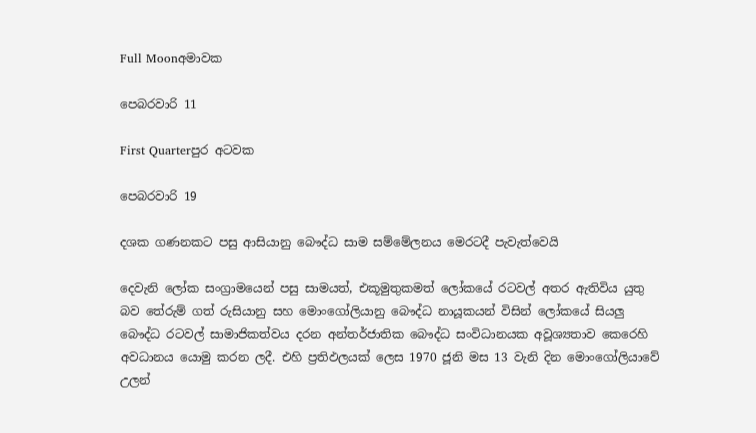Full Moonඅමාවක

පෙබරවාරි 11

First Quarterපුර අටවක

පෙබරවාරි 19

දශක ගණනකට පසු ආසියානු බෞද්ධ සාම සම්මේලනය මෙරටදී පැවැත්වෙයි

දෙවැනි ලෝක සංග්‍රාමයෙන් පසු සාමයත්, එකූමුතුකමත් ලෝකයේ රටවල් අතර ඇතිවිය යුතු බව තේරුම් ගත් රුසියානු සහ මොංගෝලියානු බෞද්ධ නායූකයන් විසින් ලෝකයේ සියලු බෞද්ධ රටවල් සාමාජිකත්වය දරන අන්තර්ජාතික බෞද්ධ සංවිධානයක අවූශ්‍යතාව කෙරෙහි අවධානය යොමු කරන ලදී. එහි ප්‍රතිඵලයක් ලෙස 1970 ජූනි මස 13 වැනි දින මොංගෝලියාවේ උලන්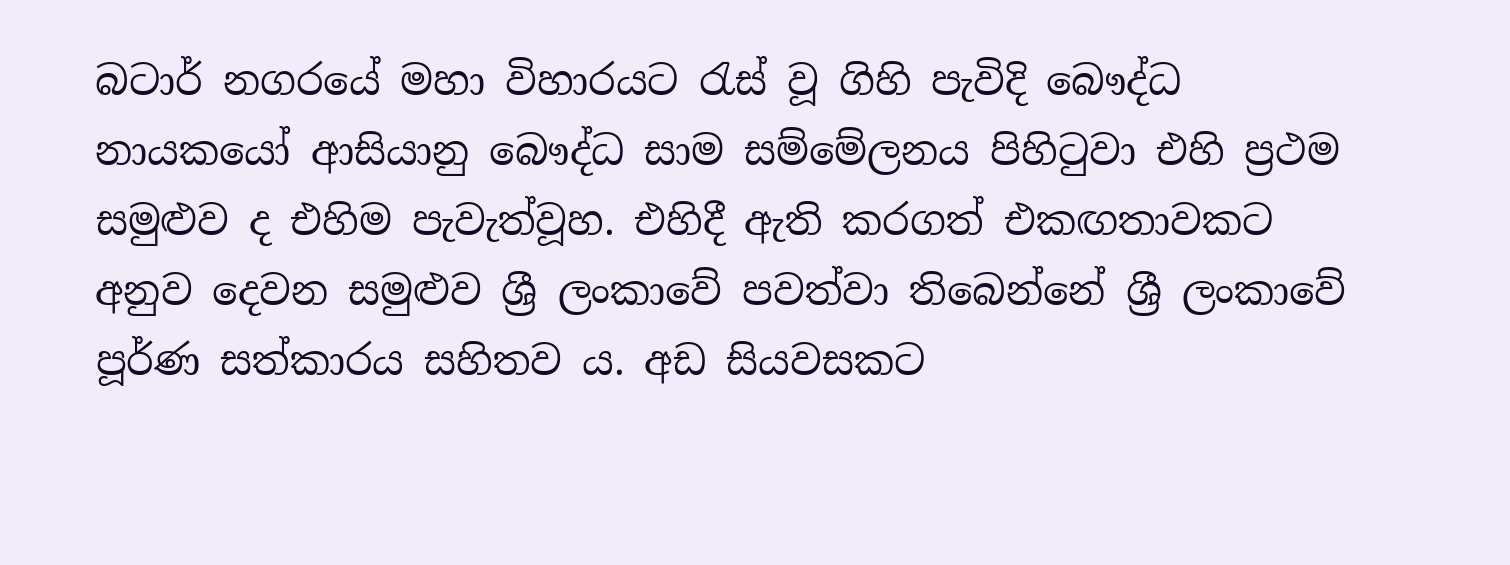බටාර් නගරයේ මහා විහාරයට රැස් වූ ගිහි පැවිදි බෞද්ධ නායකයෝ ආසියානු බෞද්ධ සාම සම්මේලනය පිහිටුවා එහි ප්‍රථම සමුළුව ද එහිම පැවැත්වූහ. එහිදී ඇති කරගත් එකඟතාවකට අනුව දෙවන සමුළුව ශ්‍රී ලංකාවේ පවත්වා තිබෙන්නේ ශ්‍රී ලංකාවේ පූර්ණ සත්කාරය සහිතව ය. අඩ සියවසකට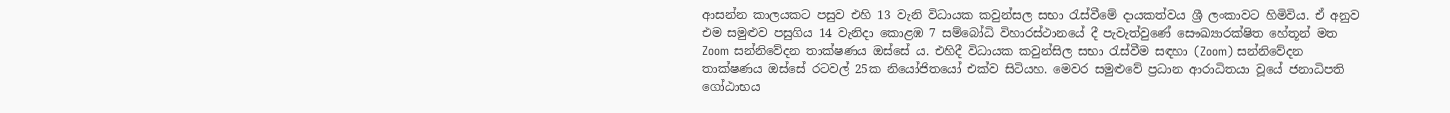ආසන්න කාලයකට පසුව එහි 13 වැනි විධායක කවුන්සල සභා රැස්වීමේ දායකත්වය ශ්‍රී ලංකාවට හිමිවිය. ඒ අනුව එම සමුළුව පසුගිය 14 වැනිදා කොළඹ 7 සම්බෝධි විහාරස්ථානයේ දී පැවැත්වුණේ සෞඛ්‍යාරක්ෂිත හේතූන් මත Zoom සන්නිවේදන තාක්ෂණය ඔස්සේ ය. එහිදී විධායක කවුන්සිල සභා රැස්වීම සඳහා (Zoom) සන්නිවේදන තාක්ෂණය ඔස්සේ රටවල් 25ක නියෝජිතයෝ එක්ව සිටියහ. මෙවර සමුළුවේ ප්‍රධාන ආරාධිතයා වූයේ ජනාධිපති ගෝඨාභය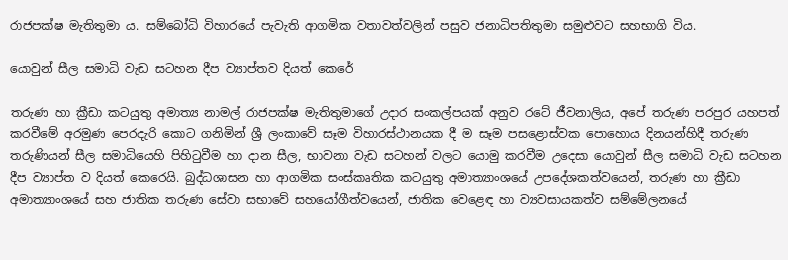රාජපක්ෂ මැතිතුමා ය. සම්බෝධි විහාරයේ පැවැති ආගමික වතාවත්වලින් පසුව ජනාධිපතිතුමා සමුළුවට සහභාගි විය.

යොවුන් සීල සමාධි වැඩ සටහන දීප ව්‍යාප්තව දියත් කෙරේ

තරුණ හා ක්‍රීඩා කටයුතු අමාත්‍ය නාමල් රාජපක්ෂ මැතිතුමාගේ උදාර සංකල්පයක් අනුව රටේ ජීවනාලිය, අපේ තරුණ පරපුර යහපත් කරවීමේ අරමුණ පෙරදැරි කොට ගනිමින් ශ්‍රී ලංකාවේ සෑම විහාරස්ථානයක දී ම සෑම පසළොස්වක පොහොය දිනයන්හිදී තරුණ තරුණියන් සීල සමාධියෙහි පිහිටුවීම හා දාන සීල, භාවනා වැඩ සටහන් වලට යොමු කරවීම උදෙසා යොවුන් සීල සමාධි වැඩ සටහන දීප ව්‍යාප්ත ව දියත් කෙරෙයි. බුද්ධශාසන හා ආගමික සංස්කෘතික කටයුතු අමාත්‍යාංශයේ උපදේශකත්වයෙන්, තරුණ හා ක්‍රීඩා අමාත්‍යාංශයේ සහ ජාතික තරුණ සේවා සභාවේ සහයෝගීත්වයෙන්, ජාතික වෙළෙඳ හා ව්‍යවසායකත්ව සම්මේලනයේ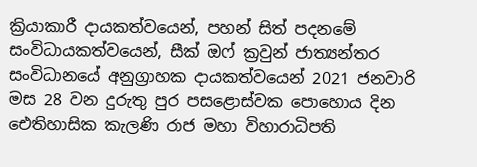ක්‍රියාකාරී දායකත්වයෙන්, පහන් සිත් පදනමේ සංවිධායකත්වයෙන්, සීක් ඔෆ් ක්‍රවුන් ජාත්‍යන්තර සංවිධානයේ අනුග්‍රාහක දායකත්වයෙන් 2021 ජනවාරි මස 28 වන දුරුතු පුර පසළොස්වක පොහොය දින ඓතිහාසික කැලණි රාජ මහා විහාරාධිපති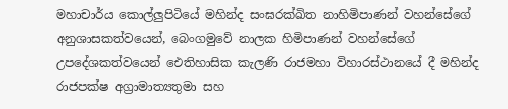මහාචාර්ය කොල්ලුපිටියේ මහින්ද සංඝරක්ඛිත නාහිමිපාණන් වහන්සේගේ අනුශාසකත්වයෙන්, බෙංගමුවේ නාලක හිමිපාණන් වහන්සේගේ උපදේශකත්වයෙන් ඓතිහාසික කැලණි රාජමහා විහාරස්ථානයේ දී මහින්ද රාජපක්ෂ අග්‍රාමාත්‍යතුමා සහ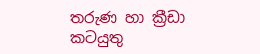තරුණ හා ක්‍රීඩා කටයුතු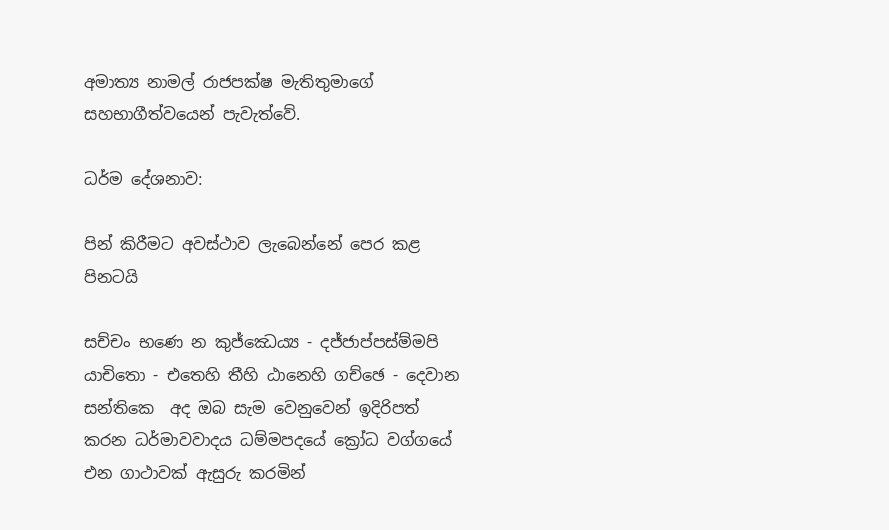අමාත්‍ය නාමල් රාජපක්ෂ මැතිතුමාගේ සහභාගීත්වයෙන් පැවැත්වේ.

ධර්ම දේශනාව:

පින් කිරීමට අවස්ථාව ලැබෙන්නේ පෙර කළ පිනටයි

සච්චං භණෙ න කුජ්ඣෙය්‍ය - දජ්ජාප්පස්ම්මපි යාචිතො - එතෙහි තීහි ඨානෙහි ගච්ඡෙ - දෙවාන සන්තිකෙ  අද ඔබ සැම වෙනුවෙන් ඉදිරිපත් කරන ධර්මාවවාදය ධම්මපදයේ ක්‍රෝධ වග්ගයේ එන ගාථාවක් ඇසුරු කරමින්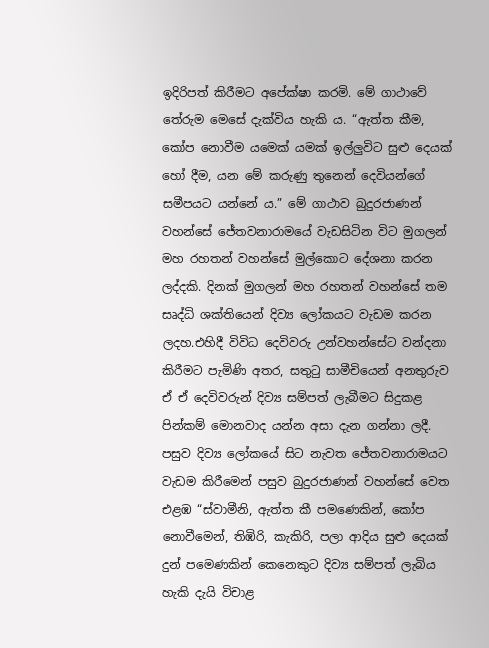ඉදිරිපත් කිරීමට අපේක්ෂා කරමි. මේ ගාථාවේ තේරුම මෙසේ දැක්විය හැකි ය. “ඇත්ත කීම, කෝප නොවීම යමෙක් යමක් ඉල්ලුවිට සුළු දෙයක් හෝ දීම, යන මේ කරුණු තුනෙන් දෙවියන්ගේ සමීපයට යන්නේ ය.” මේ ගාථාව බුදුරජාණන් වහන්සේ ජේතවනාරාමයේ වැඩසිටින විට මුගලන් මහ රහතන් වහන්සේ මුල්කොට දේශනා කරන ලද්දකි. දිනක් මුගලන් මහ රහතන් වහන්සේ තම සෘද්ධි ශක්තියෙන් දිව්‍ය ලෝකයට වැඩම කරන ලදහ.එහිදී විවිධ දෙවිවරු උන්වහන්සේට වන්දනා කිරීමට පැමිණි අතර, සතුටු සාමීචියෙන් අනතුරුව ඒ ඒ දෙවිවරුන් දිව්‍ය සම්පත් ලැබීමට සිදුකළ පින්කම් මොනවාද යන්න අසා දැන ගන්නා ලදී. පසුව දිව්‍ය ලෝකයේ සිට නැවත ජේතවනාරාමයට වැඩම කිරීමෙන් පසුව බුදුරජාණන් වහන්සේ වෙත එළඹ “ස්වාමීනි, ඇත්ත කී පමණෙකින්, කෝප නොවීමෙන්, තිඹිරි, කැකිරි, පලා ආදිය සුළු දෙයක් දුන් පමෙණකින් කෙනෙකුට දිව්‍ය සම්පත් ලැබිය හැකි දැයි විචාළ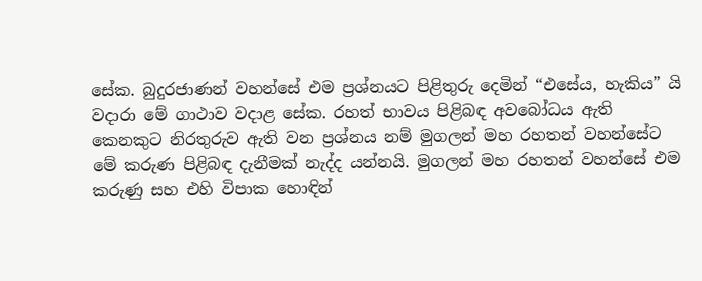සේක. බුදුරජාණන් වහන්සේ එම ප්‍රශ්නයට පිළිතුරු දෙමින් “එසේය, හැකිය” යි වදාරා මේ ගාථාව වදාළ සේක. රහත් භාවය පිළිබඳ අවබෝධය ඇති කෙනකුට නිරතුරුව ඇති වන ප්‍රශ්නය නම් මුගලන් මහ රහතන් වහන්සේට මේ කරුණ පිළිබඳ දැනීමක් නැද්ද යන්නයි. මුගලන් මහ රහතන් වහන්සේ එම කරුණු සහ එහි විපාක හොඳින්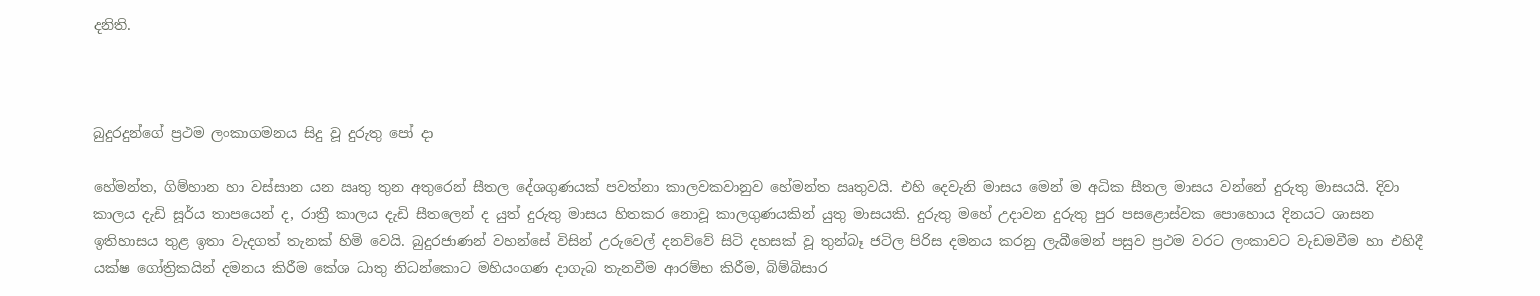දනිති.



බුදුරදුන්ගේ ප්‍රථම ලංකාගමනය සිදු වූ දුරුතු පෝ දා

හේමන්ත, ගිම්හාන හා වස්සාන යන ඍතු තුන අතුරෙන් සීතල දේශගුණයක් පවත්නා කාලවකවානුව හේමන්ත ඍතුවයි. එහි දෙවැනි මාසය මෙන් ම අධික සීතල මාසය වන්නේ දුරුතු මාසයයි. දිවා කාලය දැඩි සූර්ය තාපයෙන් ද, රාත්‍රී කාලය දැඩි සීතලෙන් ද යුත් දුරුතු මාසය හිතකර නොවූ කාලගුණයකින් යුතු මාසයකි. දුරුතු මහේ උදාවන දුරුතු පුර පසළොස්වක පොහොය දිනයට ශාසන ඉතිහාසය තුළ ඉතා වැදගත් තැනක් හිමි වෙයි. බුදුරජාණන් වහන්සේ විසින් උරුවෙල් දනව්වේ සිටි දහසක් වූ තුන්බෑ ජටිල පිරිස දමනය කරනු ලැබීමෙන් පසුව ප්‍රථම වරට ලංකාවට වැඩමවීම හා එහිදී යක්ෂ ගෝත්‍රිකයින් දමනය කිරීම කේශ ධාතු නිධන්කොට මහියංගණ දාගැබ තැනවීම ආරම්භ කිරීම, බිම්බිසාර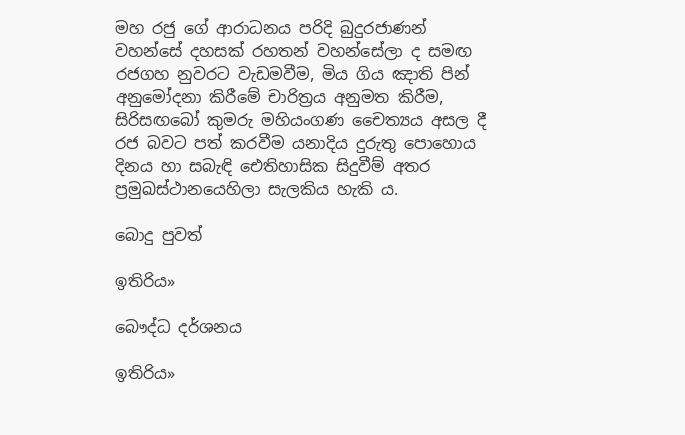මහ රජු ගේ ආරාධනය පරිදි බුදුරජාණන් වහන්සේ දහසක් රහතන් වහන්සේලා ද සමඟ රජගහ නුවරට වැඩමවීම, මිය ගිය ඤාති පින් අනුමෝදනා කිරීමේ චාරිත්‍රය අනුමත කිරීම, සිරිසඟබෝ කුමරු මහියංගණ චෛත්‍යය අසල දී රජ බවට පත් කරවීම යනාදිය දුරුතු පොහොය දිනය හා සබැඳි ඓතිහාසික සිදුවීම් අතර ප්‍රමුඛස්ථානයෙහිලා සැලකිය හැකි ය.

බොදු පුවත්

ඉතිරිය»

බෞද්ධ දර්ශනය

ඉතිරිය»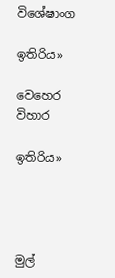විශේෂාංග

ඉතිරිය»

වෙහෙර විහාර

ඉතිරිය»




මුල්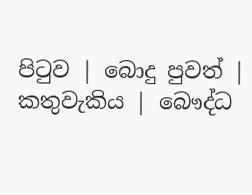පිටුව | බොදු පුවත් | කතුවැකිය | බෞද්ධ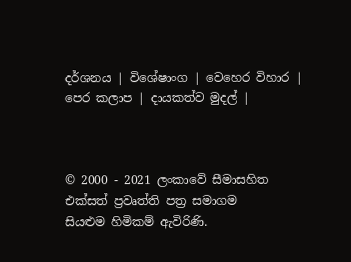දර්ශනය | විශේෂාංග | වෙහෙර විහාර | පෙර කලාප | දායකත්ව මුදල් |



© 2000 - 2021 ලංකාවේ සීමාසහිත එක්සත් ප්‍රවෘත්ති පත්‍ර සමාගම
සියළුම හිමිකම් ඇවිරිණි.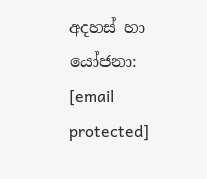අදහස් හා යෝජනා: [email protected]